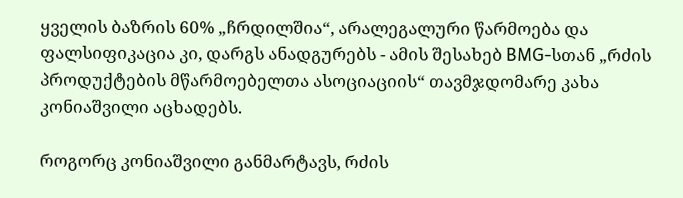ყველის ბაზრის 60% „ჩრდილშია“, არალეგალური წარმოება და ფალსიფიკაცია კი, დარგს ანადგურებს - ამის შესახებ BMG-სთან „რძის პროდუქტების მწარმოებელთა ასოციაციის“ თავმჯდომარე კახა კონიაშვილი აცხადებს.

როგორც კონიაშვილი განმარტავს, რძის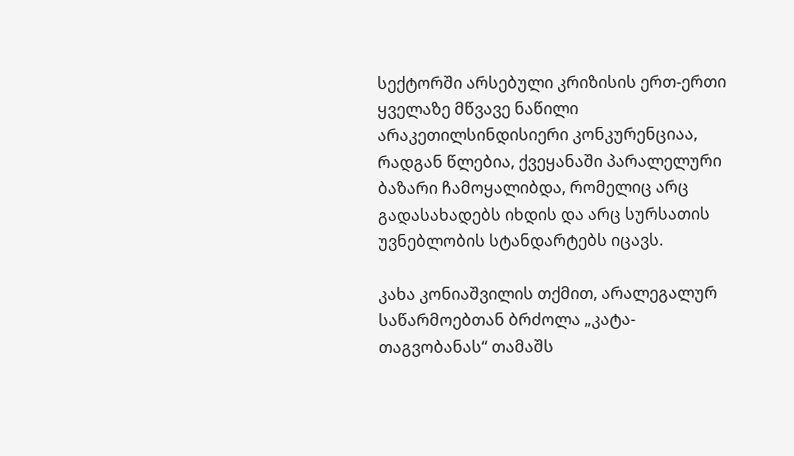სექტორში არსებული კრიზისის ერთ-ერთი ყველაზე მწვავე ნაწილი არაკეთილსინდისიერი კონკურენციაა, რადგან წლებია, ქვეყანაში პარალელური ბაზარი ჩამოყალიბდა, რომელიც არც გადასახადებს იხდის და არც სურსათის უვნებლობის სტანდარტებს იცავს.

კახა კონიაშვილის თქმით, არალეგალურ საწარმოებთან ბრძოლა „კატა-თაგვობანას“ თამაშს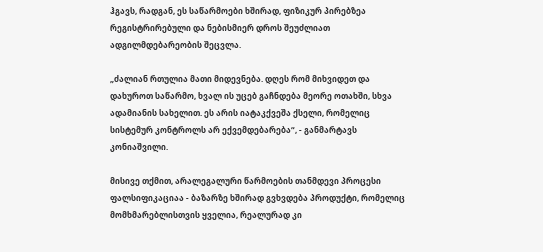ჰგავს, რადგან, ეს საწარმოები ხშირად, ფიზიკურ პირებზეა რეგისტრირებული და ნებისმიერ დროს შეუძლიათ ადგილმდებარეობის შეცვლა.

„ძალიან რთულია მათი მიდევნება. დღეს რომ მიხვიდეთ და დახუროთ საწარმო, ხვალ ის უცებ გაჩნდება მეორე ოთახში, სხვა ადამიანის სახელით. ეს არის იატაკქვეშა ქსელი, რომელიც სისტემურ კონტროლს არ ექვემდებარება“, - განმარტავს კონიაშვილი.

მისივე თქმით, არალეგალური წარმოების თანმდევი პროცესი ფალსიფიკაციაა - ბაზარზე ხშირად გვხვდება პროდუქტი, რომელიც მომხმარებლისთვის ყველია, რეალურად კი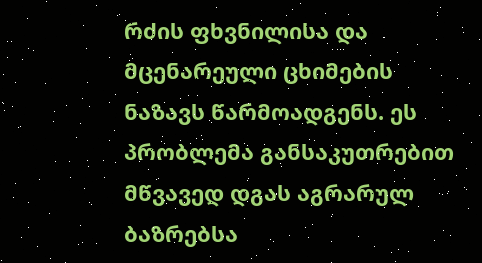რძის ფხვნილისა და მცენარეული ცხიმების ნაზავს წარმოადგენს. ეს პრობლემა განსაკუთრებით მწვავედ დგას აგრარულ ბაზრებსა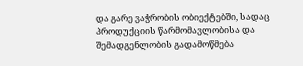და გარე ვაჭრობის ობიექტებში, სადაც პროდუქციის წარმომავლობისა და შემადგენლობის გადამოწმება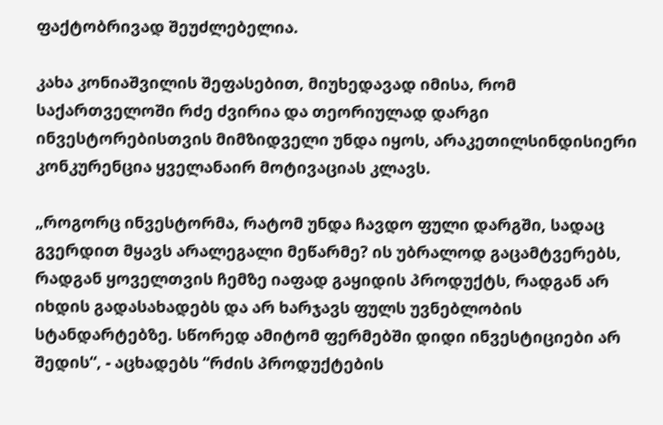ფაქტობრივად შეუძლებელია.

კახა კონიაშვილის შეფასებით, მიუხედავად იმისა, რომ საქართველოში რძე ძვირია და თეორიულად დარგი ინვესტორებისთვის მიმზიდველი უნდა იყოს, არაკეთილსინდისიერი კონკურენცია ყველანაირ მოტივაციას კლავს.

„როგორც ინვესტორმა, რატომ უნდა ჩავდო ფული დარგში, სადაც გვერდით მყავს არალეგალი მეწარმე? ის უბრალოდ გაცამტვერებს, რადგან ყოველთვის ჩემზე იაფად გაყიდის პროდუქტს, რადგან არ იხდის გადასახადებს და არ ხარჯავს ფულს უვნებლობის სტანდარტებზე. სწორედ ამიტომ ფერმებში დიდი ინვესტიციები არ შედის“, - აცხადებს “რძის პროდუქტების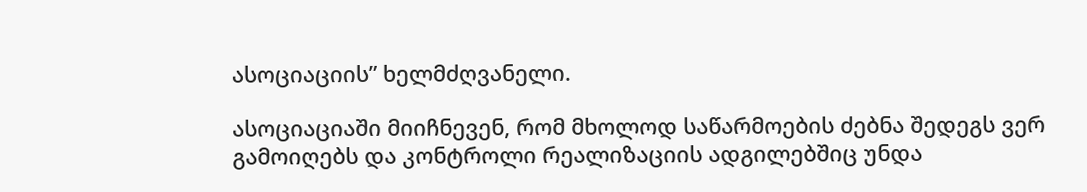ასოციაციის” ხელმძღვანელი.

ასოციაციაში მიიჩნევენ, რომ მხოლოდ საწარმოების ძებნა შედეგს ვერ გამოიღებს და კონტროლი რეალიზაციის ადგილებშიც უნდა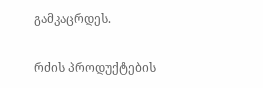გამკაცრდეს.

რძის პროდუქტების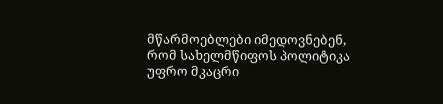მწარმოებლები იმედოვნებენ, რომ სახელმწიფოს პოლიტიკა უფრო მკაცრი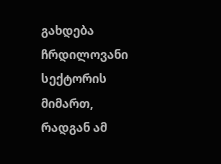გახდება ჩრდილოვანი სექტორის მიმართ, რადგან ამ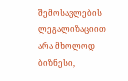შემოსავლების ლეგალიზაციით არა მხოლოდ ბიზნესი,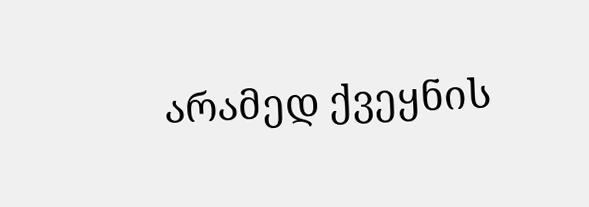არამედ ქვეყნის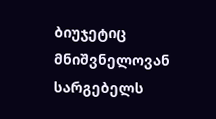ბიუჯეტიც მნიშვნელოვან სარგებელს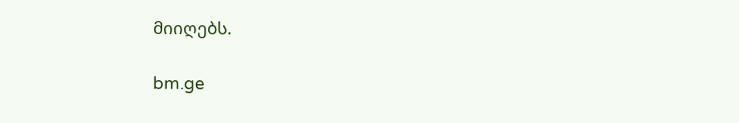მიიღებს.

bm.ge